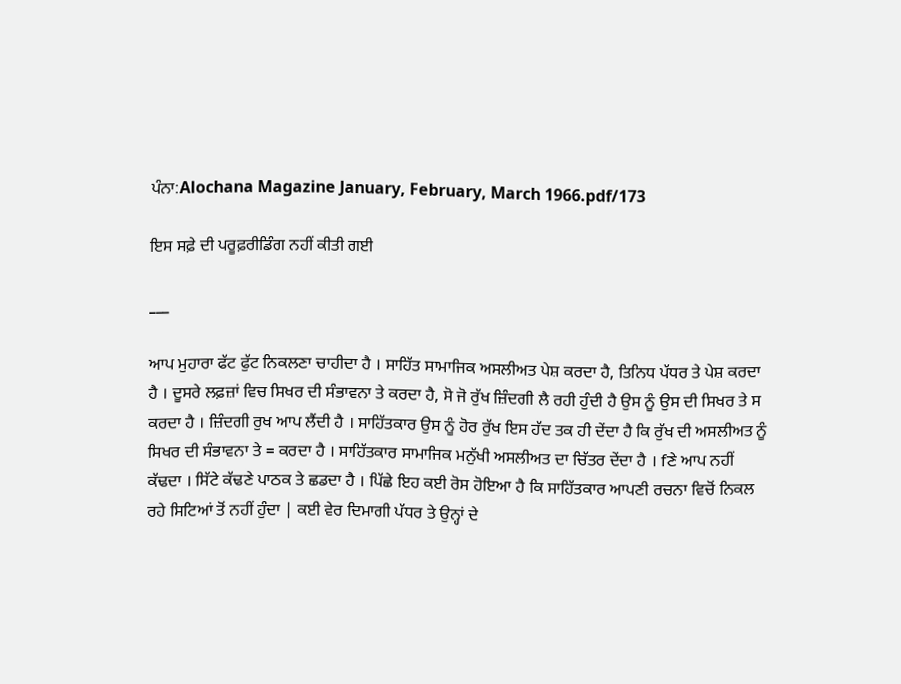ਪੰਨਾ:Alochana Magazine January, February, March 1966.pdf/173

ਇਸ ਸਫ਼ੇ ਦੀ ਪਰੂਫ਼ਰੀਡਿੰਗ ਨਹੀਂ ਕੀਤੀ ਗਈ

___

ਆਪ ਮੁਹਾਰਾ ਫੱਟ ਫੁੱਟ ਨਿਕਲਣਾ ਚਾਹੀਦਾ ਹੈ । ਸਾਹਿੱਤ ਸਾਮਾਜਿਕ ਅਸਲੀਅਤ ਪੇਸ਼ ਕਰਦਾ ਹੈ, ਤਿਨਿਧ ਪੱਧਰ ਤੇ ਪੇਸ਼ ਕਰਦਾ ਹੈ । ਦੂਸਰੇ ਲਫ਼ਜ਼ਾਂ ਵਿਚ ਸਿਖਰ ਦੀ ਸੰਭਾਵਨਾ ਤੇ ਕਰਦਾ ਹੈ, ਸੋ ਜੋ ਰੁੱਖ ਜ਼ਿੰਦਗੀ ਲੈ ਰਹੀ ਹੁੰਦੀ ਹੈ ਉਸ ਨੂੰ ਉਸ ਦੀ ਸਿਖਰ ਤੇ ਸ ਕਰਦਾ ਹੈ । ਜ਼ਿੰਦਗੀ ਰੁਖ ਆਪ ਲੈਂਦੀ ਹੈ । ਸਾਹਿੱਤਕਾਰ ਉਸ ਨੂੰ ਹੋਰ ਰੁੱਖ ਇਸ ਹੱਦ ਤਕ ਹੀ ਦੇਂਦਾ ਹੈ ਕਿ ਰੁੱਖ ਦੀ ਅਸਲੀਅਤ ਨੂੰ ਸਿਖਰ ਦੀ ਸੰਭਾਵਨਾ ਤੇ = ਕਰਦਾ ਹੈ । ਸਾਹਿੱਤਕਾਰ ਸਾਮਾਜਿਕ ਮਨੁੱਖੀ ਅਸਲੀਅਤ ਦਾ ਚਿੱਤਰ ਦੇਂਦਾ ਹੈ । fਣੇ ਆਪ ਨਹੀਂ ਕੱਢਦਾ । ਸਿੱਟੇ ਕੱਢਣੇ ਪਾਠਕ ਤੇ ਛਡਦਾ ਹੈ । ਪਿੱਛੇ ਇਹ ਕਈ ਰੋਸ ਹੋਇਆ ਹੈ ਕਿ ਸਾਹਿੱਤਕਾਰ ਆਪਣੀ ਰਚਨਾ ਵਿਚੋਂ ਨਿਕਲ ਰਹੇ ਸਿਟਿਆਂ ਤੋਂ ਨਹੀਂ ਹੁੰਦਾ | ਕਈ ਵੇਰ ਦਿਮਾਗੀ ਪੱਧਰ ਤੇ ਉਨ੍ਹਾਂ ਦੇ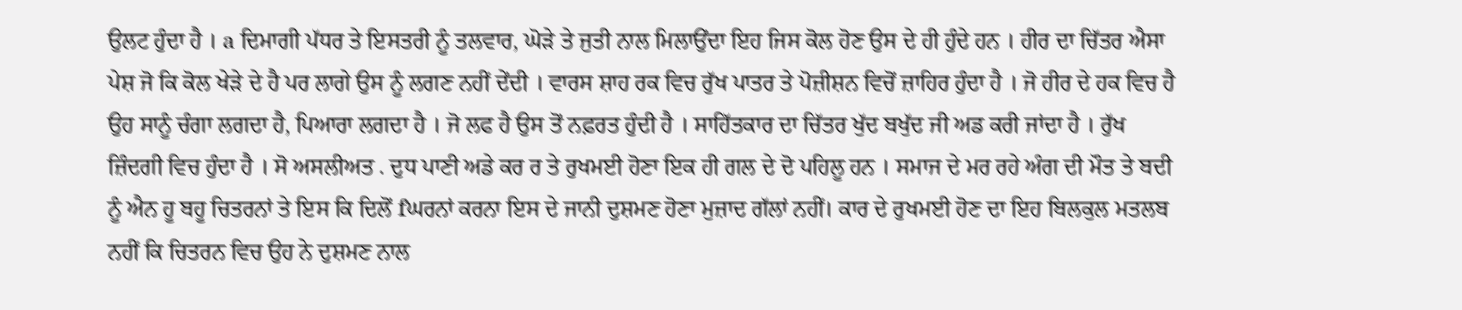ਉਲਟ ਹੁੰਦਾ ਹੈ । a ਦਿਮਾਗੀ ਪੱਧਰ ਤੇ ਇਸਤਰੀ ਨੂੰ ਤਲਵਾਰ, ਘੋੜੇ ਤੇ ਜੁਤੀ ਨਾਲ ਮਿਲਾਉਂਦਾ ਇਹ ਜਿਸ ਕੋਲ ਹੋਣ ਉਸ ਦੇ ਹੀ ਹੁੰਦੇ ਹਨ । ਹੀਰ ਦਾ ਚਿੱਤਰ ਐਸਾ ਪੇਸ਼ ਜੋ ਕਿ ਕੋਲ ਖੇੜੇ ਦੇ ਹੈ ਪਰ ਲਾਗੇ ਉਸ ਨੂੰ ਲਗਣ ਨਹੀਂ ਦੇਂਦੀ । ਵਾਰਸ ਸ਼ਾਹ ਰਕ ਵਿਚ ਰੁੱਖ ਪਾਤਰ ਤੇ ਪੋਜ਼ੀਸ਼ਨ ਵਿਚੋਂ ਜ਼ਾਹਿਰ ਹੁੰਦਾ ਹੈ । ਜੋ ਹੀਰ ਦੇ ਹਕ ਵਿਚ ਹੈ ਉਹ ਸਾਨੂੰ ਚੰਗਾ ਲਗਦਾ ਹੈ, ਪਿਆਰਾ ਲਗਦਾ ਹੈ । ਜੋ ਲਫ ਹੈ ਉਸ ਤੋਂ ਨਫ਼ਰਤ ਹੁੰਦੀ ਹੈ । ਸਾਹਿੱਤਕਾਰ ਦਾ ਚਿੱਤਰ ਖੁੱਦ ਬਖੁੱਦ ਜੀ ਅਡ ਕਰੀ ਜਾਂਦਾ ਹੈ । ਰੁੱਖ ਜ਼ਿੰਦਗੀ ਵਿਚ ਹੁੰਦਾ ਹੈ । ਸੋ ਅਸਲੀਅਤ . ਦੁਧ ਪਾਣੀ ਅਡੇ ਕਰ ਰ ਤੇ ਰੁਖਮਈ ਹੋਣਾ ਇਕ ਹੀ ਗਲ ਦੇ ਦੋ ਪਹਿਲੂ ਹਨ । ਸਮਾਜ ਦੇ ਮਰ ਰਹੇ ਅੰਗ ਦੀ ਮੌਤ ਤੇ ਬਦੀ ਨੂੰ ਐਨ ਹੂ ਬਹੂ ਚਿਤਰਨਾਂ ਤੇ ਇਸ ਕਿ ਦਿਲੋਂ fਘਰਨਾਂ ਕਰਨਾ ਇਸ ਦੇ ਜਾਨੀ ਦੁਸ਼ਮਣ ਹੋਣਾ ਮੁਜ਼ਾਦ ਗੱਲਾਂ ਨਹੀਂ। ਕਾਰ ਦੇ ਰੁਖਮਈ ਹੋਣ ਦਾ ਇਹ ਬਿਲਕੁਲ ਮਤਲਬ ਨਹੀਂ ਕਿ ਚਿਤਰਨ ਵਿਚ ਉਹ ਨੇ ਦੁਸ਼ਮਣ ਨਾਲ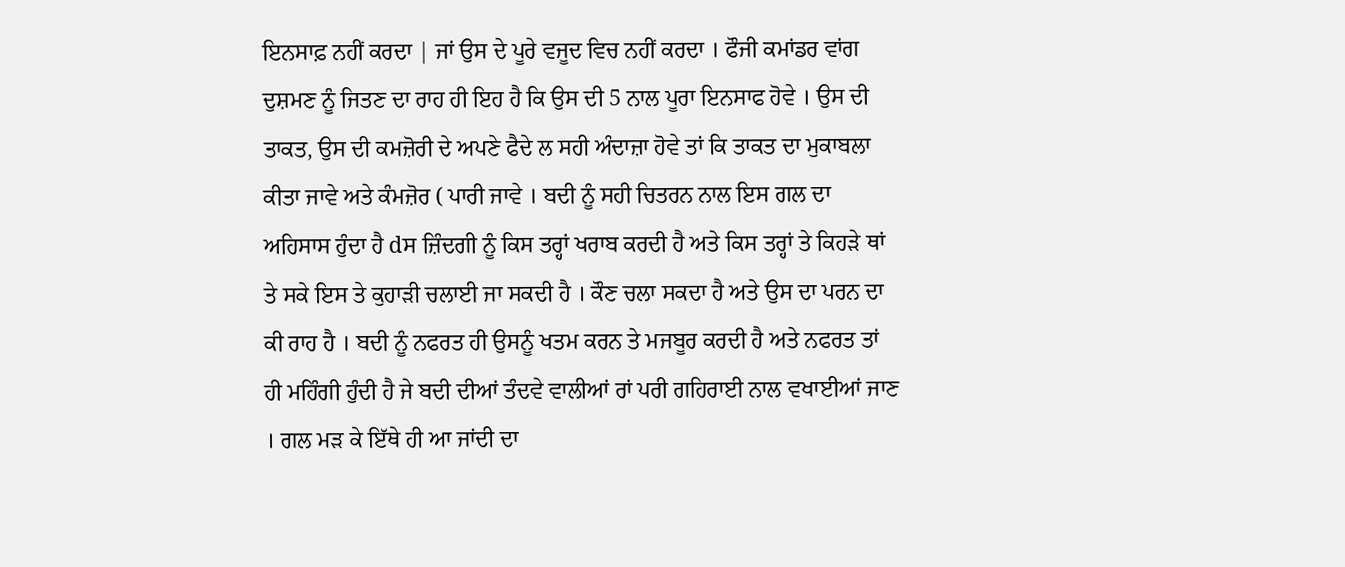ਇਨਸਾਫ਼ ਨਹੀਂ ਕਰਦਾ | ਜਾਂ ਉਸ ਦੇ ਪੂਰੇ ਵਜੂਦ ਵਿਚ ਨਹੀਂ ਕਰਦਾ । ਫੌਜੀ ਕਮਾਂਡਰ ਵਾਂਗ ਦੁਸ਼ਮਣ ਨੂੰ ਜਿਤਣ ਦਾ ਰਾਹ ਹੀ ਇਹ ਹੈ ਕਿ ਉਸ ਦੀ 5 ਨਾਲ ਪੂਰਾ ਇਨਸਾਫ ਹੋਵੇ । ਉਸ ਦੀ ਤਾਕਤ, ਉਸ ਦੀ ਕਮਜ਼ੋਰੀ ਦੇ ਅਪਣੇ ਫੈਦੇ ਲ ਸਹੀ ਅੰਦਾਜ਼ਾ ਹੋਵੇ ਤਾਂ ਕਿ ਤਾਕਤ ਦਾ ਮੁਕਾਬਲਾ ਕੀਤਾ ਜਾਵੇ ਅਤੇ ਕੰਮਜ਼ੋਰ ( ਪਾਰੀ ਜਾਵੇ । ਬਦੀ ਨੂੰ ਸਹੀ ਚਿਤਰਨ ਨਾਲ ਇਸ ਗਲ ਦਾ ਅਹਿਸਾਸ ਹੁੰਦਾ ਹੈ dਸ ਜ਼ਿੰਦਗੀ ਨੂੰ ਕਿਸ ਤਰ੍ਹਾਂ ਖਰਾਬ ਕਰਦੀ ਹੈ ਅਤੇ ਕਿਸ ਤਰ੍ਹਾਂ ਤੇ ਕਿਹੜੇ ਥਾਂ ਤੇ ਸਕੇ ਇਸ ਤੇ ਕੁਹਾੜੀ ਚਲਾਈ ਜਾ ਸਕਦੀ ਹੈ । ਕੌਣ ਚਲਾ ਸਕਦਾ ਹੈ ਅਤੇ ਉਸ ਦਾ ਪਰਨ ਦਾ ਕੀ ਰਾਹ ਹੈ । ਬਦੀ ਨੂੰ ਨਫਰਤ ਹੀ ਉਸਨੂੰ ਖਤਮ ਕਰਨ ਤੇ ਮਜਬੂਰ ਕਰਦੀ ਹੈ ਅਤੇ ਨਫਰਤ ਤਾਂ ਹੀ ਮਹਿੰਗੀ ਹੁੰਦੀ ਹੈ ਜੇ ਬਦੀ ਦੀਆਂ ਤੰਦਵੇ ਵਾਲੀਆਂ ਰਾਂ ਪਰੀ ਗਹਿਰਾਈ ਨਾਲ ਵਖਾਈਆਂ ਜਾਣ । ਗਲ ਮੜ ਕੇ ਇੱਥੇ ਹੀ ਆ ਜਾਂਦੀ ਦਾ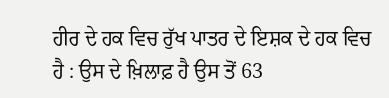ਹੀਰ ਦੇ ਹਕ ਵਿਚ ਰੁੱਖ ਪਾਤਰ ਦੇ ਇਸ਼ਕ ਦੇ ਹਕ ਵਿਚ ਹੈ : ਉਸ ਦੇ ਖ਼ਿਲਾਫ਼ ਹੈ ਉਸ ਤੋਂ 63